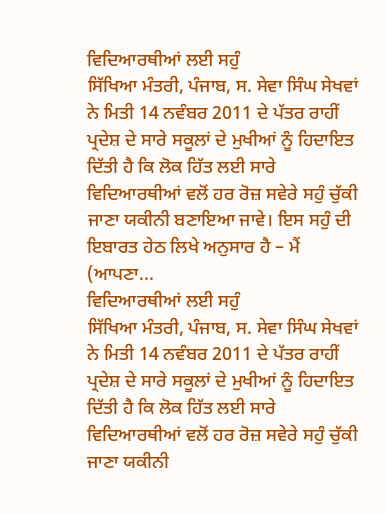ਵਿਦਿਆਰਥੀਆਂ ਲਈ ਸਹੁੰ
ਸਿੱਖਿਆ ਮੰਤਰੀ, ਪੰਜਾਬ, ਸ. ਸੇਵਾ ਸਿੰਘ ਸੇਖਵਾਂ ਨੇ ਮਿਤੀ 14 ਨਵੰਬਰ 2011 ਦੇ ਪੱਤਰ ਰਾਹੀਂ ਪ੍ਰਦੇਸ਼ ਦੇ ਸਾਰੇ ਸਕੂਲਾਂ ਦੇ ਮੁਖੀਆਂ ਨੂੰ ਹਿਦਾਇਤ ਦਿੱਤੀ ਹੈ ਕਿ ਲੋਕ ਹਿੱਤ ਲਈ ਸਾਰੇ ਵਿਦਿਆਰਥੀਆਂ ਵਲੋਂ ਹਰ ਰੋਜ਼ ਸਵੇਰੇ ਸਹੁੰ ਚੁੱਕੀ ਜਾਣਾ ਯਕੀਨੀ ਬਣਾਇਆ ਜਾਵੇ। ਇਸ ਸਹੁੰ ਦੀ ਇਬਾਰਤ ਹੇਠ ਲਿਖੇ ਅਨੁਸਾਰ ਹੈ – ਮੈਂ (ਆਪਣਾ...
ਵਿਦਿਆਰਥੀਆਂ ਲਈ ਸਹੁੰ
ਸਿੱਖਿਆ ਮੰਤਰੀ, ਪੰਜਾਬ, ਸ. ਸੇਵਾ ਸਿੰਘ ਸੇਖਵਾਂ ਨੇ ਮਿਤੀ 14 ਨਵੰਬਰ 2011 ਦੇ ਪੱਤਰ ਰਾਹੀਂ ਪ੍ਰਦੇਸ਼ ਦੇ ਸਾਰੇ ਸਕੂਲਾਂ ਦੇ ਮੁਖੀਆਂ ਨੂੰ ਹਿਦਾਇਤ ਦਿੱਤੀ ਹੈ ਕਿ ਲੋਕ ਹਿੱਤ ਲਈ ਸਾਰੇ ਵਿਦਿਆਰਥੀਆਂ ਵਲੋਂ ਹਰ ਰੋਜ਼ ਸਵੇਰੇ ਸਹੁੰ ਚੁੱਕੀ ਜਾਣਾ ਯਕੀਨੀ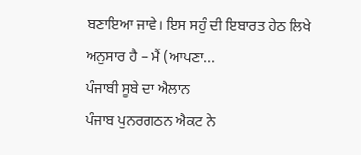ਬਣਾਇਆ ਜਾਵੇ। ਇਸ ਸਹੁੰ ਦੀ ਇਬਾਰਤ ਹੇਠ ਲਿਖੇ ਅਨੁਸਾਰ ਹੈ – ਮੈਂ (ਆਪਣਾ...
ਪੰਜਾਬੀ ਸੂਬੇ ਦਾ ਐਲਾਨ
ਪੰਜਾਬ ਪੁਨਰਗਠਨ ਐਕਟ ਨੇ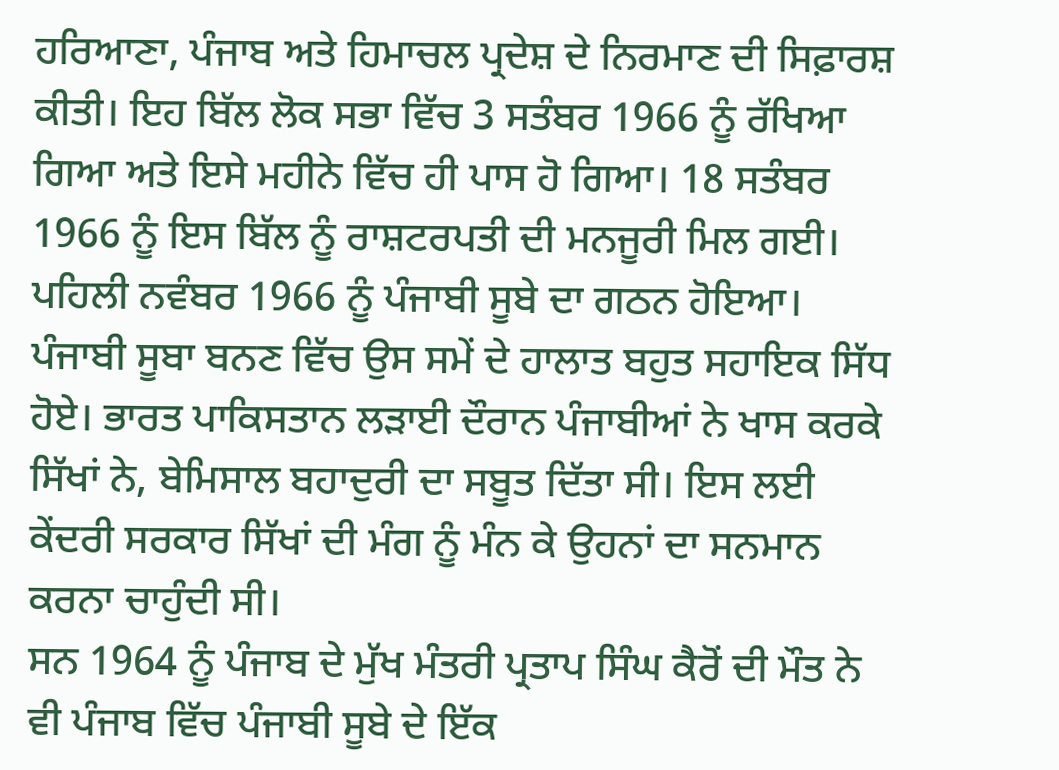ਹਰਿਆਣਾ, ਪੰਜਾਬ ਅਤੇ ਹਿਮਾਚਲ ਪ੍ਰਦੇਸ਼ ਦੇ ਨਿਰਮਾਣ ਦੀ ਸਿਫ਼ਾਰਸ਼ ਕੀਤੀ। ਇਹ ਬਿੱਲ ਲੋਕ ਸਭਾ ਵਿੱਚ 3 ਸਤੰਬਰ 1966 ਨੂੰ ਰੱਖਿਆ ਗਿਆ ਅਤੇ ਇਸੇ ਮਹੀਨੇ ਵਿੱਚ ਹੀ ਪਾਸ ਹੋ ਗਿਆ। 18 ਸਤੰਬਰ 1966 ਨੂੰ ਇਸ ਬਿੱਲ ਨੂੰ ਰਾਸ਼ਟਰਪਤੀ ਦੀ ਮਨਜੂਰੀ ਮਿਲ ਗਈ।
ਪਹਿਲੀ ਨਵੰਬਰ 1966 ਨੂੰ ਪੰਜਾਬੀ ਸੂਬੇ ਦਾ ਗਠਨ ਹੋਇਆ। ਪੰਜਾਬੀ ਸੂਬਾ ਬਨਣ ਵਿੱਚ ਉਸ ਸਮੇਂ ਦੇ ਹਾਲਾਤ ਬਹੁਤ ਸਹਾਇਕ ਸਿੱਧ ਹੋਏ। ਭਾਰਤ ਪਾਕਿਸਤਾਨ ਲੜਾਈ ਦੌਰਾਨ ਪੰਜਾਬੀਆਂ ਨੇ ਖਾਸ ਕਰਕੇ ਸਿੱਖਾਂ ਨੇ, ਬੇਮਿਸਾਲ ਬਹਾਦੁਰੀ ਦਾ ਸਬੂਤ ਦਿੱਤਾ ਸੀ। ਇਸ ਲਈ ਕੇਂਦਰੀ ਸਰਕਾਰ ਸਿੱਖਾਂ ਦੀ ਮੰਗ ਨੂੰ ਮੰਨ ਕੇ ਉਹਨਾਂ ਦਾ ਸਨਮਾਨ ਕਰਨਾ ਚਾਹੁੰਦੀ ਸੀ।
ਸਨ 1964 ਨੂੰ ਪੰਜਾਬ ਦੇ ਮੁੱਖ ਮੰਤਰੀ ਪ੍ਰਤਾਪ ਸਿੰਘ ਕੈਰੋਂ ਦੀ ਮੌਤ ਨੇ ਵੀ ਪੰਜਾਬ ਵਿੱਚ ਪੰਜਾਬੀ ਸੂਬੇ ਦੇ ਇੱਕ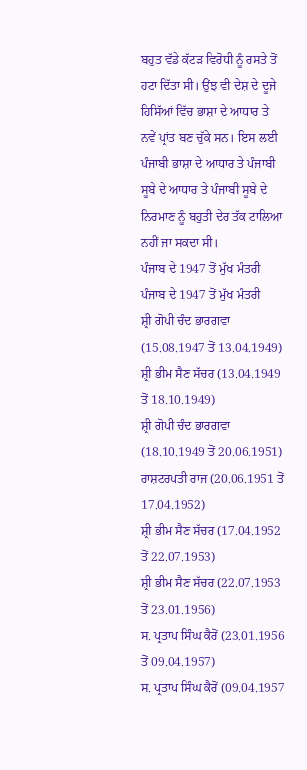ਬਹੁਤ ਵੱਡੇ ਕੱਟੜ ਵਿਰੋਧੀ ਨੂੰ ਰਸਤੇ ਤੋਂ ਹਟਾ ਦਿੱਤਾ ਸੀ। ਉਂਝ ਵੀ ਦੇਸ਼ ਦੇ ਦੂਜੇ ਹਿਸਿੱਆਂ ਵਿੱਚ ਭਾਸ਼ਾ ਦੇ ਆਧਾਰ ਤੇ ਨਵੇਂ ਪ੍ਰਾਂਤ ਬਣ ਚੁੱਕੇ ਸਨ। ਇਸ ਲਈ ਪੰਜਾਬੀ ਭਾਸ਼ਾ ਦੇ ਆਧਾਰ ਤੇ ਪੰਜਾਬੀ ਸੂਬੇ ਦੇ ਆਧਾਰ ਤੇ ਪੰਜਾਬੀ ਸੂਬੇ ਦੇ ਨਿਰਮਾਣ ਨੂੰ ਬਹੁਤੀ ਦੇਰ ਤੱਕ ਟਾਲਿਆ ਨਹੀਂ ਜਾ ਸਕਦਾ ਸੀ।
ਪੰਜਾਬ ਦੇ 1947 ਤੋਂ ਮੁੱਖ ਮੰਤਰੀ
ਪੰਜਾਬ ਦੇ 1947 ਤੋਂ ਮੁੱਖ ਮੰਤਰੀ
ਸ਼੍ਰੀ ਗੋਪੀ ਚੰਦ ਭਾਰਗਵਾ (15.08.1947 ਤੋਂ 13.04.1949)
ਸ਼੍ਰੀ ਭੀਮ ਸੈਣ ਸੱਚਰ (13.04.1949 ਤੋਂ 18.10.1949)
ਸ਼੍ਰੀ ਗੋਪੀ ਚੰਦ ਭਾਰਗਵਾ (18.10.1949 ਤੋਂ 20.06.1951)
ਰਾਸ਼ਟਰਪਤੀ ਰਾਜ (20.06.1951 ਤੋਂ 17.04.1952)
ਸ਼੍ਰੀ ਭੀਮ ਸੈਣ ਸੱਚਰ (17.04.1952 ਤੋਂ 22.07.1953)
ਸ਼੍ਰੀ ਭੀਮ ਸੈਣ ਸੱਚਰ (22.07.1953 ਤੋਂ 23.01.1956)
ਸ. ਪ੍ਰਤਾਪ ਸਿੰਘ ਕੈਰੋਂ (23.01.1956 ਤੋਂ 09.04.1957)
ਸ. ਪ੍ਰਤਾਪ ਸਿੰਘ ਕੈਰੋਂ (09.04.1957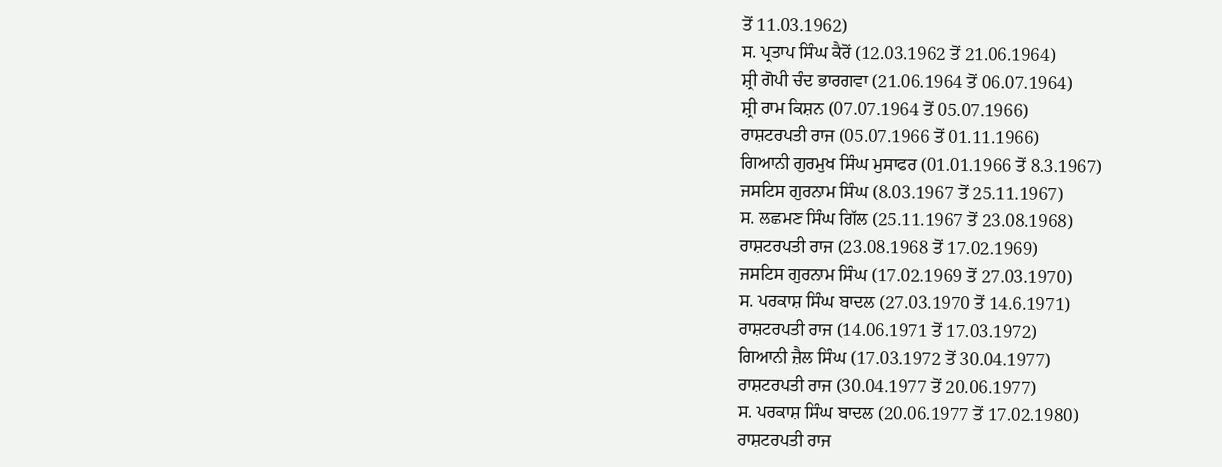ਤੋਂ 11.03.1962)
ਸ. ਪ੍ਰਤਾਪ ਸਿੰਘ ਕੈਰੋਂ (12.03.1962 ਤੋਂ 21.06.1964)
ਸ਼੍ਰੀ ਗੋਪੀ ਚੰਦ ਭਾਰਗਵਾ (21.06.1964 ਤੋਂ 06.07.1964)
ਸ਼੍ਰੀ ਰਾਮ ਕਿਸ਼ਨ (07.07.1964 ਤੋਂ 05.07.1966)
ਰਾਸ਼ਟਰਪਤੀ ਰਾਜ (05.07.1966 ਤੋਂ 01.11.1966)
ਗਿਆਨੀ ਗੁਰਮੁਖ ਸਿੰਘ ਮੁਸਾਫਰ (01.01.1966 ਤੋਂ 8.3.1967)
ਜਸਟਿਸ ਗੁਰਨਾਮ ਸਿੰਘ (8.03.1967 ਤੋਂ 25.11.1967)
ਸ. ਲਛਮਣ ਸਿੰਘ ਗਿੱਲ (25.11.1967 ਤੋਂ 23.08.1968)
ਰਾਸ਼ਟਰਪਤੀ ਰਾਜ (23.08.1968 ਤੋਂ 17.02.1969)
ਜਸਟਿਸ ਗੁਰਨਾਮ ਸਿੰਘ (17.02.1969 ਤੋਂ 27.03.1970)
ਸ. ਪਰਕਾਸ਼ ਸਿੰਘ ਬਾਦਲ (27.03.1970 ਤੋਂ 14.6.1971)
ਰਾਸ਼ਟਰਪਤੀ ਰਾਜ (14.06.1971 ਤੋਂ 17.03.1972)
ਗਿਆਨੀ ਜ਼ੈਲ ਸਿੰਘ (17.03.1972 ਤੋਂ 30.04.1977)
ਰਾਸ਼ਟਰਪਤੀ ਰਾਜ (30.04.1977 ਤੋਂ 20.06.1977)
ਸ. ਪਰਕਾਸ਼ ਸਿੰਘ ਬਾਦਲ (20.06.1977 ਤੋਂ 17.02.1980)
ਰਾਸ਼ਟਰਪਤੀ ਰਾਜ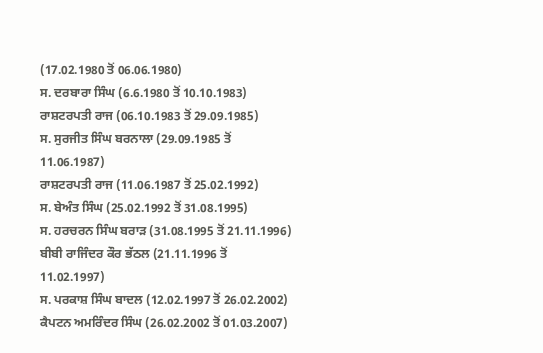(17.02.1980 ਤੋਂ 06.06.1980)
ਸ. ਦਰਬਾਰਾ ਸਿੰਘ (6.6.1980 ਤੋਂ 10.10.1983)
ਰਾਸ਼ਟਰਪਤੀ ਰਾਜ (06.10.1983 ਤੋਂ 29.09.1985)
ਸ. ਸੁਰਜੀਤ ਸਿੰਘ ਬਰਨਾਲਾ (29.09.1985 ਤੋਂ 11.06.1987)
ਰਾਸ਼ਟਰਪਤੀ ਰਾਜ (11.06.1987 ਤੋਂ 25.02.1992)
ਸ. ਬੇਅੰਤ ਸਿੰਘ (25.02.1992 ਤੋਂ 31.08.1995)
ਸ. ਹਰਚਰਨ ਸਿੰਘ ਬਰਾੜ (31.08.1995 ਤੋਂ 21.11.1996)
ਬੀਬੀ ਰਾਜਿੰਦਰ ਕੌਰ ਭੱਠਲ (21.11.1996 ਤੋਂ 11.02.1997)
ਸ. ਪਰਕਾਸ਼ ਸਿੰਘ ਬਾਦਲ (12.02.1997 ਤੋਂ 26.02.2002)
ਕੈਪਟਨ ਅਮਰਿੰਦਰ ਸਿੰਘ (26.02.2002 ਤੋਂ 01.03.2007)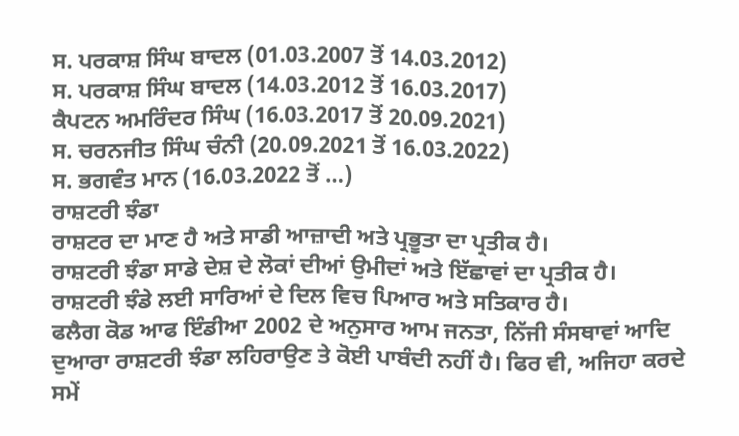ਸ. ਪਰਕਾਸ਼ ਸਿੰਘ ਬਾਦਲ (01.03.2007 ਤੋਂ 14.03.2012)
ਸ. ਪਰਕਾਸ਼ ਸਿੰਘ ਬਾਦਲ (14.03.2012 ਤੋਂ 16.03.2017)
ਕੈਪਟਨ ਅਮਰਿੰਦਰ ਸਿੰਘ (16.03.2017 ਤੋਂ 20.09.2021)
ਸ. ਚਰਨਜੀਤ ਸਿੰਘ ਚੰਨੀ (20.09.2021 ਤੋਂ 16.03.2022)
ਸ. ਭਗਵੰਤ ਮਾਨ (16.03.2022 ਤੋਂ …)
ਰਾਸ਼ਟਰੀ ਝੰਡਾ
ਰਾਸ਼ਟਰ ਦਾ ਮਾਣ ਹੈ ਅਤੇ ਸਾਡੀ ਆਜ਼ਾਦੀ ਅਤੇ ਪ੍ਰਭੂਤਾ ਦਾ ਪ੍ਰਤੀਕ ਹੈ।
ਰਾਸ਼ਟਰੀ ਝੰਡਾ ਸਾਡੇ ਦੇਸ਼ ਦੇ ਲੋਕਾਂ ਦੀਆਂ ਉਮੀਦਾਂ ਅਤੇ ਇੱਛਾਵਾਂ ਦਾ ਪ੍ਰਤੀਕ ਹੈ।
ਰਾਸ਼ਟਰੀ ਝੰਡੇ ਲਈ ਸਾਰਿਆਂ ਦੇ ਦਿਲ ਵਿਚ ਪਿਆਰ ਅਤੇ ਸਤਿਕਾਰ ਹੈ।
ਫਲੈਗ ਕੋਡ ਆਫ ਇੰਡੀਆ 2002 ਦੇ ਅਨੁਸਾਰ ਆਮ ਜਨਤਾ, ਨਿੱਜੀ ਸੰਸਥਾਵਾਂ ਆਦਿ ਦੁਆਰਾ ਰਾਸ਼ਟਰੀ ਝੰਡਾ ਲਹਿਰਾਉਣ ਤੇ ਕੋਈ ਪਾਬੰਦੀ ਨਹੀਂ ਹੈ। ਫਿਰ ਵੀ, ਅਜਿਹਾ ਕਰਦੇ ਸਮੇਂ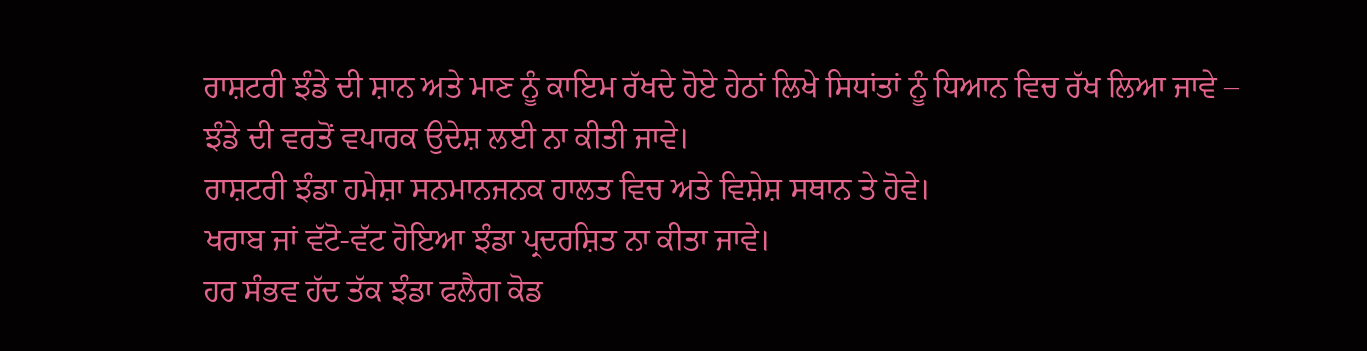ਰਾਸ਼ਟਰੀ ਝੰਡੇ ਦੀ ਸ਼ਾਨ ਅਤੇ ਮਾਣ ਨੂੰ ਕਾਇਮ ਰੱਖਦੇ ਹੋਏ ਹੇਠਾਂ ਲਿਖੇ ਸਿਧਾਂਤਾਂ ਨੂੰ ਧਿਆਨ ਵਿਚ ਰੱਖ ਲਿਆ ਜਾਵੇ –
ਝੰਡੇ ਦੀ ਵਰਤੋਂ ਵਪਾਰਕ ਉਦੇਸ਼ ਲਈ ਨਾ ਕੀਤੀ ਜਾਵੇ।
ਰਾਸ਼ਟਰੀ ਝੰਡਾ ਹਮੇਸ਼ਾ ਸਨਮਾਨਜਨਕ ਹਾਲਤ ਵਿਚ ਅਤੇ ਵਿਸ਼ੇਸ਼ ਸਥਾਨ ਤੇ ਹੋਵੇ।
ਖਰਾਬ ਜਾਂ ਵੱਟੋ-ਵੱਟ ਹੋਇਆ ਝੰਡਾ ਪ੍ਰਦਰਸ਼ਿਤ ਨਾ ਕੀਤਾ ਜਾਵੇ।
ਹਰ ਸੰਭਵ ਹੱਦ ਤੱਕ ਝੰਡਾ ਫਲੈਗ ਕੋਡ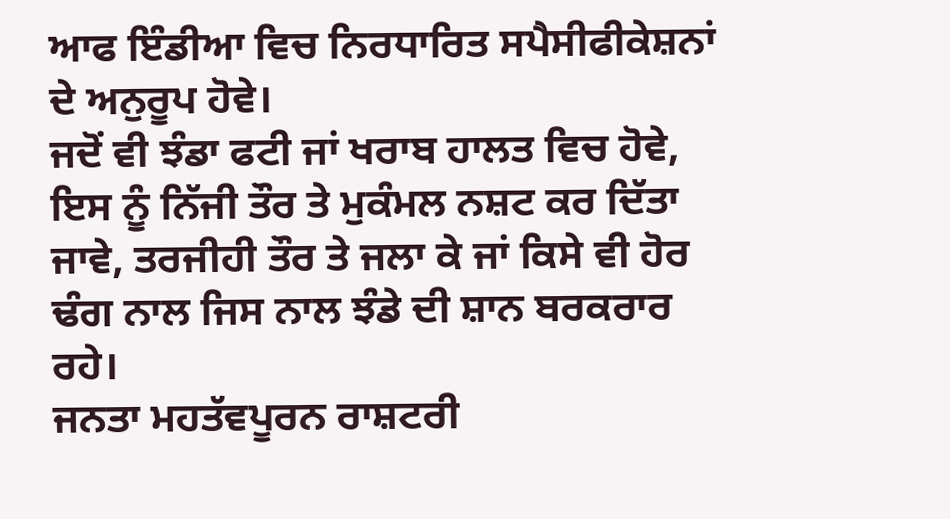ਆਫ ਇੰਡੀਆ ਵਿਚ ਨਿਰਧਾਰਿਤ ਸਪੈਸੀਫੀਕੇਸ਼ਨਾਂ ਦੇ ਅਨੁਰੂਪ ਹੋਵੇ।
ਜਦੋਂ ਵੀ ਝੰਡਾ ਫਟੀ ਜਾਂ ਖਰਾਬ ਹਾਲਤ ਵਿਚ ਹੋਵੇ, ਇਸ ਨੂੰ ਨਿੱਜੀ ਤੌਰ ਤੇ ਮੁਕੰਮਲ ਨਸ਼ਟ ਕਰ ਦਿੱਤਾ ਜਾਵੇ, ਤਰਜੀਹੀ ਤੌਰ ਤੇ ਜਲਾ ਕੇ ਜਾਂ ਕਿਸੇ ਵੀ ਹੋਰ ਢੰਗ ਨਾਲ ਜਿਸ ਨਾਲ ਝੰਡੇ ਦੀ ਸ਼ਾਨ ਬਰਕਰਾਰ ਰਹੇ।
ਜਨਤਾ ਮਹਤੱਵਪੂਰਨ ਰਾਸ਼ਟਰੀ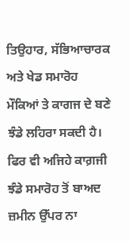ਤਿਉਹਾਰ, ਸੱਭਿਆਚਾਰਕ ਅਤੇ ਖੇਡ ਸਮਾਰੋਹ ਮੌਕਿਆਂ ਤੇ ਕਾਗਜ ਦੇ ਬਣੇ ਝੰਡੇ ਲਹਿਰਾ ਸਕਦੀ ਹੈ। ਫਿਰ ਵੀ ਅਜਿਹੇ ਕਾਗ਼ਜੀ ਝੰਡੇ ਸਮਾਰੋਹ ਤੋਂ ਬਾਅਦ ਜ਼ਮੀਨ ਉੱਪਰ ਨਾ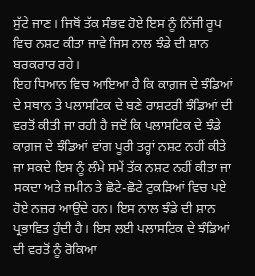ਸੁੱਟੇ ਜਾਣ। ਜਿਥੋਂ ਤੱਕ ਸੰਭਵ ਹੋਏ ਇਸ ਨੂੰ ਨਿੱਜੀ ਰੂਪ ਵਿਚ ਨਸ਼ਟ ਕੀਤਾ ਜਾਵੇ ਜਿਸ ਨਾਲ ਝੰਡੇ ਦੀ ਸ਼ਾਨ ਬਰਕਰਾਰ ਰਹੇ।
ਇਹ ਧਿਆਨ ਵਿਚ ਆਇਆ ਹੈ ਕਿ ਕਾਗ਼ਜ ਦੇ ਝੰਡਿਆਂ ਦੇ ਸਥਾਨ ਤੇ ਪਲਾਸਟਿਕ ਦੇ ਬਣੇ ਰਾਸ਼ਟਰੀ ਝੰਡਿਆਂ ਦੀ ਵਰਤੋਂ ਕੀਤੀ ਜਾ ਰਹੀ ਹੈ ਜਦੋਂ ਕਿ ਪਲਾਸਟਿਕ ਦੇ ਝੰਡੇ ਕਾਗ਼ਜ ਦੇ ਝੰਡਿਆਂ ਵਾਂਗ ਪੂਰੀ ਤਰ੍ਹਾਂ ਨਸ਼ਟ ਨਹੀਂ ਕੀਤੇ ਜਾ ਸਕਦੇ ਇਸ ਨੂੰ ਲੰਮੇ ਸਮੇਂ ਤੱਕ ਨਸ਼ਟ ਨਹੀਂ ਕੀਤਾ ਜਾ ਸਕਦਾ ਅਤੇ ਜ਼ਮੀਨ ਤੇ ਛੋਟੇ-ਛੋਟੇ ਟੁਕੜਿਆਂ ਵਿਚ ਪਏ ਹੋਏ ਨਜ਼ਰ ਆਉਂਦੇ ਹਨ। ਇਸ ਨਾਲ ਝੰਡੇ ਦੀ ਸ਼ਾਨ ਪ੍ਰਭਾਵਿਤ ਹੁੰਦੀ ਹੈ। ਇਸ ਲਈ ਪਲਾਸਟਿਕ ਦੇ ਝੰਡਿਆਂ ਦੀ ਵਰਤੋਂ ਨੂੰ ਰੋਕਿਆ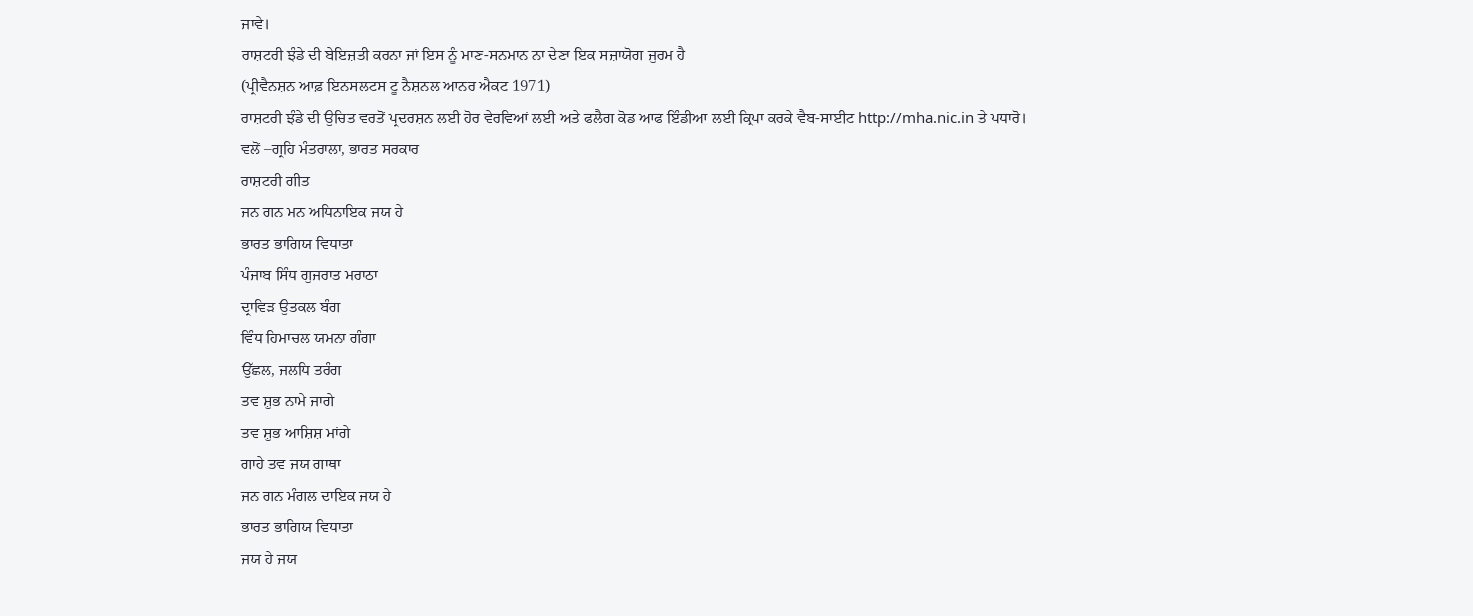ਜਾਵੇ।
ਰਾਸ਼ਟਰੀ ਝੰਡੇ ਦੀ ਬੇਇਜ਼ਤੀ ਕਰਨਾ ਜਾਂ ਇਸ ਨੂੰ ਮਾਣ-ਸਨਮਾਨ ਨਾ ਦੇਣਾ ਇਕ ਸਜ਼ਾਯੋਗ ਜੁਰਮ ਹੈ
(ਪ੍ਰੀਵੈਨਸ਼ਨ ਆਫ਼ ਇਨਸਲਟਸ ਟੂ ਨੈਸ਼ਨਲ ਆਨਰ ਐਕਟ 1971)
ਰਾਸ਼ਟਰੀ ਝੰਡੇ ਦੀ ਉਚਿਤ ਵਰਤੋਂ ਪ੍ਰਦਰਸ਼ਨ ਲਈ ਹੋਰ ਵੇਰਵਿਆਂ ਲਈ ਅਤੇ ਫਲੈਗ ਕੋਡ ਆਫ ਇੰਡੀਆ ਲਈ ਕ੍ਰਿਪਾ ਕਰਕੇ ਵੈਬ-ਸਾਈਟ http://mha.nic.in ਤੇ ਪਧਾਰੋ।
ਵਲੋਂ –ਗ੍ਰਹਿ ਮੰਤਰਾਲਾ, ਭਾਰਤ ਸਰਕਾਰ
ਰਾਸ਼ਟਰੀ ਗੀਤ
ਜਨ ਗਨ ਮਨ ਅਧਿਨਾਇਕ ਜਯ ਹੇ
ਭਾਰਤ ਭਾਗਿਯ ਵਿਧਾਤਾ
ਪੰਜਾਬ ਸਿੰਧ ਗੁਜਰਾਤ ਮਰਾਠਾ
ਦ੍ਰਾਵਿਡ਼ ਉਤਕਲ ਬੰਗ
ਵਿੰਧ ਹਿਮਾਚਲ ਯਮਨਾ ਗੰਗਾ
ਉੱਛਲ, ਜਲਧਿ ਤਰੰਗ
ਤਵ ਸ਼ੁਭ ਨਾਮੇ ਜਾਗੇ
ਤਵ ਸ਼ੁਭ ਆਸ਼ਿਸ਼ ਮਾਂਗੇ
ਗਾਹੇ ਤਵ ਜਯ ਗਾਥਾ
ਜਨ ਗਨ ਮੰਗਲ ਦਾਇਕ ਜਯ ਹੇ
ਭਾਰਤ ਭਾਗਿਯ ਵਿਧਾਤਾ
ਜਯ ਹੇ ਜਯ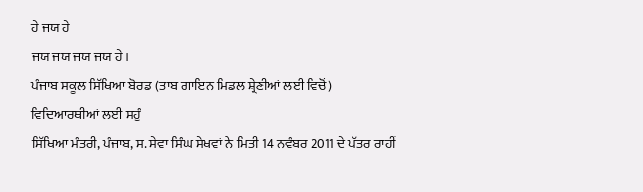ਹੇ ਜਯ ਹੇ
ਜਯ ਜਯ ਜਯ ਜਯ ਹੇ।
ਪੰਜਾਬ ਸਕੂਲ ਸਿੱਖਿਆ ਬੋਰਡ (ਤਾਬ ਗਾਇਨ ਮਿਡਲ ਸ਼੍ਰੇਣੀਆਂ ਲਈ ਵਿਚੋਂ)
ਵਿਦਿਆਰਥੀਆਂ ਲਈ ਸਹੁੰ
ਸਿੱਖਿਆ ਮੰਤਰੀ, ਪੰਜਾਬ, ਸ. ਸੇਵਾ ਸਿੰਘ ਸੇਖਵਾਂ ਨੇ ਮਿਤੀ 14 ਨਵੰਬਰ 2011 ਦੇ ਪੱਤਰ ਰਾਹੀਂ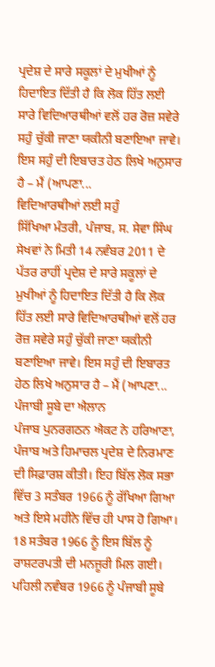ਪ੍ਰਦੇਸ਼ ਦੇ ਸਾਰੇ ਸਕੂਲਾਂ ਦੇ ਮੁਖੀਆਂ ਨੂੰ ਹਿਦਾਇਤ ਦਿੱਤੀ ਹੈ ਕਿ ਲੋਕ ਹਿੱਤ ਲਈ ਸਾਰੇ ਵਿਦਿਆਰਥੀਆਂ ਵਲੋਂ ਹਰ ਰੋਜ਼ ਸਵੇਰੇ ਸਹੁੰ ਚੁੱਕੀ ਜਾਣਾ ਯਕੀਨੀ ਬਣਾਇਆ ਜਾਵੇ। ਇਸ ਸਹੁੰ ਦੀ ਇਬਾਰਤ ਹੇਠ ਲਿਖੇ ਅਨੁਸਾਰ ਹੈ – ਮੈਂ (ਆਪਣਾ...
ਵਿਦਿਆਰਥੀਆਂ ਲਈ ਸਹੁੰ
ਸਿੱਖਿਆ ਮੰਤਰੀ, ਪੰਜਾਬ, ਸ. ਸੇਵਾ ਸਿੰਘ ਸੇਖਵਾਂ ਨੇ ਮਿਤੀ 14 ਨਵੰਬਰ 2011 ਦੇ ਪੱਤਰ ਰਾਹੀਂ ਪ੍ਰਦੇਸ਼ ਦੇ ਸਾਰੇ ਸਕੂਲਾਂ ਦੇ ਮੁਖੀਆਂ ਨੂੰ ਹਿਦਾਇਤ ਦਿੱਤੀ ਹੈ ਕਿ ਲੋਕ ਹਿੱਤ ਲਈ ਸਾਰੇ ਵਿਦਿਆਰਥੀਆਂ ਵਲੋਂ ਹਰ ਰੋਜ਼ ਸਵੇਰੇ ਸਹੁੰ ਚੁੱਕੀ ਜਾਣਾ ਯਕੀਨੀ ਬਣਾਇਆ ਜਾਵੇ। ਇਸ ਸਹੁੰ ਦੀ ਇਬਾਰਤ ਹੇਠ ਲਿਖੇ ਅਨੁਸਾਰ ਹੈ – ਮੈਂ (ਆਪਣਾ...
ਪੰਜਾਬੀ ਸੂਬੇ ਦਾ ਐਲਾਨ
ਪੰਜਾਬ ਪੁਨਰਗਠਨ ਐਕਟ ਨੇ ਹਰਿਆਣਾ, ਪੰਜਾਬ ਅਤੇ ਹਿਮਾਚਲ ਪ੍ਰਦੇਸ਼ ਦੇ ਨਿਰਮਾਣ ਦੀ ਸਿਫ਼ਾਰਸ਼ ਕੀਤੀ। ਇਹ ਬਿੱਲ ਲੋਕ ਸਭਾ ਵਿੱਚ 3 ਸਤੰਬਰ 1966 ਨੂੰ ਰੱਖਿਆ ਗਿਆ ਅਤੇ ਇਸੇ ਮਹੀਨੇ ਵਿੱਚ ਹੀ ਪਾਸ ਹੋ ਗਿਆ। 18 ਸਤੰਬਰ 1966 ਨੂੰ ਇਸ ਬਿੱਲ ਨੂੰ ਰਾਸ਼ਟਰਪਤੀ ਦੀ ਮਨਜੂਰੀ ਮਿਲ ਗਈ।
ਪਹਿਲੀ ਨਵੰਬਰ 1966 ਨੂੰ ਪੰਜਾਬੀ ਸੂਬੇ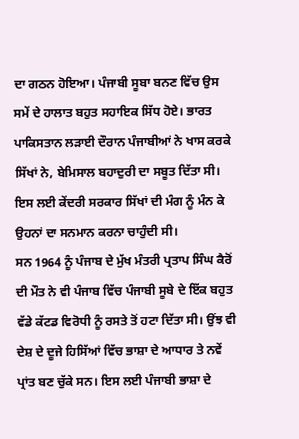ਦਾ ਗਠਨ ਹੋਇਆ। ਪੰਜਾਬੀ ਸੂਬਾ ਬਨਣ ਵਿੱਚ ਉਸ ਸਮੇਂ ਦੇ ਹਾਲਾਤ ਬਹੁਤ ਸਹਾਇਕ ਸਿੱਧ ਹੋਏ। ਭਾਰਤ ਪਾਕਿਸਤਾਨ ਲੜਾਈ ਦੌਰਾਨ ਪੰਜਾਬੀਆਂ ਨੇ ਖਾਸ ਕਰਕੇ ਸਿੱਖਾਂ ਨੇ, ਬੇਮਿਸਾਲ ਬਹਾਦੁਰੀ ਦਾ ਸਬੂਤ ਦਿੱਤਾ ਸੀ। ਇਸ ਲਈ ਕੇਂਦਰੀ ਸਰਕਾਰ ਸਿੱਖਾਂ ਦੀ ਮੰਗ ਨੂੰ ਮੰਨ ਕੇ ਉਹਨਾਂ ਦਾ ਸਨਮਾਨ ਕਰਨਾ ਚਾਹੁੰਦੀ ਸੀ।
ਸਨ 1964 ਨੂੰ ਪੰਜਾਬ ਦੇ ਮੁੱਖ ਮੰਤਰੀ ਪ੍ਰਤਾਪ ਸਿੰਘ ਕੈਰੋਂ ਦੀ ਮੌਤ ਨੇ ਵੀ ਪੰਜਾਬ ਵਿੱਚ ਪੰਜਾਬੀ ਸੂਬੇ ਦੇ ਇੱਕ ਬਹੁਤ ਵੱਡੇ ਕੱਟਡ ਵਿਰੋਧੀ ਨੂੰ ਰਸਤੇ ਤੋਂ ਹਟਾ ਦਿੱਤਾ ਸੀ। ਉਂਝ ਵੀ ਦੇਸ਼ ਦੇ ਦੂਜੇ ਹਿਸਿੱਆਂ ਵਿੱਚ ਭਾਸ਼ਾ ਦੇ ਆਧਾਰ ਤੇ ਨਵੇਂ ਪ੍ਰਾਂਤ ਬਣ ਚੁੱਕੇ ਸਨ। ਇਸ ਲਈ ਪੰਜਾਬੀ ਭਾਸ਼ਾ ਦੇ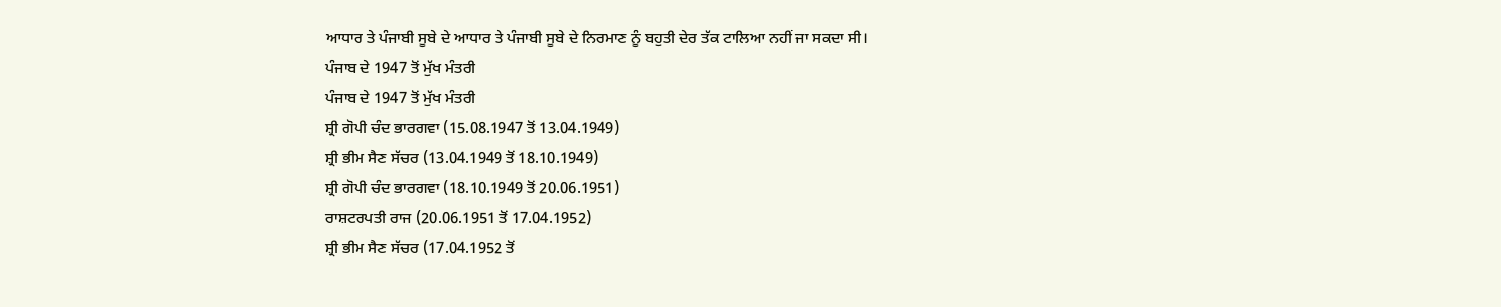ਆਧਾਰ ਤੇ ਪੰਜਾਬੀ ਸੂਬੇ ਦੇ ਆਧਾਰ ਤੇ ਪੰਜਾਬੀ ਸੂਬੇ ਦੇ ਨਿਰਮਾਣ ਨੂੰ ਬਹੁਤੀ ਦੇਰ ਤੱਕ ਟਾਲਿਆ ਨਹੀਂ ਜਾ ਸਕਦਾ ਸੀ।
ਪੰਜਾਬ ਦੇ 1947 ਤੋਂ ਮੁੱਖ ਮੰਤਰੀ
ਪੰਜਾਬ ਦੇ 1947 ਤੋਂ ਮੁੱਖ ਮੰਤਰੀ
ਸ਼੍ਰੀ ਗੋਪੀ ਚੰਦ ਭਾਰਗਵਾ (15.08.1947 ਤੋਂ 13.04.1949)
ਸ਼੍ਰੀ ਭੀਮ ਸੈਣ ਸੱਚਰ (13.04.1949 ਤੋਂ 18.10.1949)
ਸ਼੍ਰੀ ਗੋਪੀ ਚੰਦ ਭਾਰਗਵਾ (18.10.1949 ਤੋਂ 20.06.1951)
ਰਾਸ਼ਟਰਪਤੀ ਰਾਜ (20.06.1951 ਤੋਂ 17.04.1952)
ਸ਼੍ਰੀ ਭੀਮ ਸੈਣ ਸੱਚਰ (17.04.1952 ਤੋਂ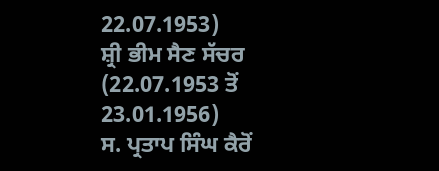22.07.1953)
ਸ਼੍ਰੀ ਭੀਮ ਸੈਣ ਸੱਚਰ (22.07.1953 ਤੋਂ 23.01.1956)
ਸ. ਪ੍ਰਤਾਪ ਸਿੰਘ ਕੈਰੋਂ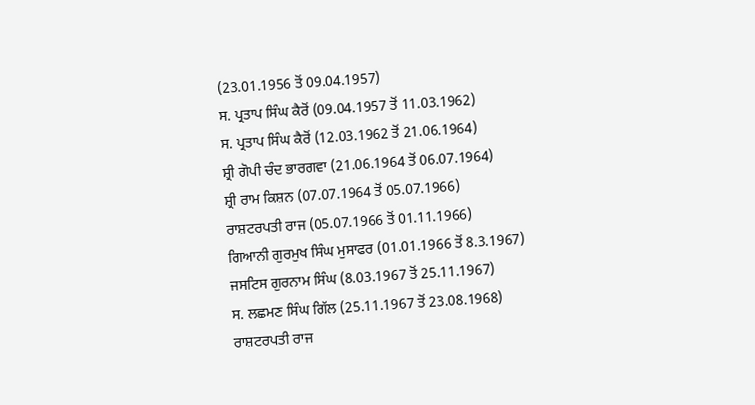(23.01.1956 ਤੋਂ 09.04.1957)
ਸ. ਪ੍ਰਤਾਪ ਸਿੰਘ ਕੈਰੋਂ (09.04.1957 ਤੋਂ 11.03.1962)
ਸ. ਪ੍ਰਤਾਪ ਸਿੰਘ ਕੈਰੋਂ (12.03.1962 ਤੋਂ 21.06.1964)
ਸ਼੍ਰੀ ਗੋਪੀ ਚੰਦ ਭਾਰਗਵਾ (21.06.1964 ਤੋਂ 06.07.1964)
ਸ਼੍ਰੀ ਰਾਮ ਕਿਸ਼ਨ (07.07.1964 ਤੋਂ 05.07.1966)
ਰਾਸ਼ਟਰਪਤੀ ਰਾਜ (05.07.1966 ਤੋਂ 01.11.1966)
ਗਿਆਨੀ ਗੁਰਮੁਖ ਸਿੰਘ ਮੁਸਾਫਰ (01.01.1966 ਤੋਂ 8.3.1967)
ਜਸਟਿਸ ਗੁਰਨਾਮ ਸਿੰਘ (8.03.1967 ਤੋਂ 25.11.1967)
ਸ. ਲਛਮਣ ਸਿੰਘ ਗਿੱਲ (25.11.1967 ਤੋਂ 23.08.1968)
ਰਾਸ਼ਟਰਪਤੀ ਰਾਜ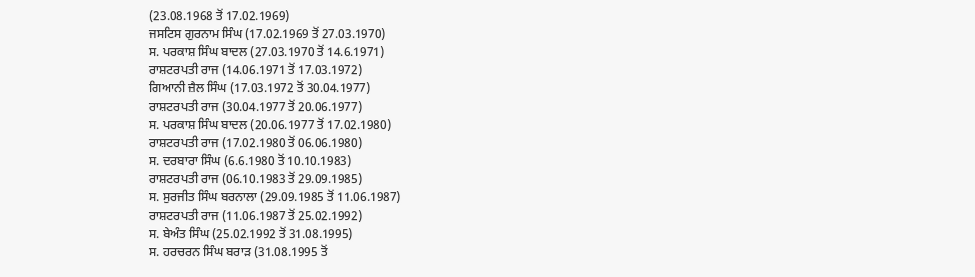(23.08.1968 ਤੋਂ 17.02.1969)
ਜਸਟਿਸ ਗੁਰਨਾਮ ਸਿੰਘ (17.02.1969 ਤੋਂ 27.03.1970)
ਸ. ਪਰਕਾਸ਼ ਸਿੰਘ ਬਾਦਲ (27.03.1970 ਤੋਂ 14.6.1971)
ਰਾਸ਼ਟਰਪਤੀ ਰਾਜ (14.06.1971 ਤੋਂ 17.03.1972)
ਗਿਆਨੀ ਜ਼ੈਲ ਸਿੰਘ (17.03.1972 ਤੋਂ 30.04.1977)
ਰਾਸ਼ਟਰਪਤੀ ਰਾਜ (30.04.1977 ਤੋਂ 20.06.1977)
ਸ. ਪਰਕਾਸ਼ ਸਿੰਘ ਬਾਦਲ (20.06.1977 ਤੋਂ 17.02.1980)
ਰਾਸ਼ਟਰਪਤੀ ਰਾਜ (17.02.1980 ਤੋਂ 06.06.1980)
ਸ. ਦਰਬਾਰਾ ਸਿੰਘ (6.6.1980 ਤੋਂ 10.10.1983)
ਰਾਸ਼ਟਰਪਤੀ ਰਾਜ (06.10.1983 ਤੋਂ 29.09.1985)
ਸ. ਸੁਰਜੀਤ ਸਿੰਘ ਬਰਨਾਲਾ (29.09.1985 ਤੋਂ 11.06.1987)
ਰਾਸ਼ਟਰਪਤੀ ਰਾਜ (11.06.1987 ਤੋਂ 25.02.1992)
ਸ. ਬੇਅੰਤ ਸਿੰਘ (25.02.1992 ਤੋਂ 31.08.1995)
ਸ. ਹਰਚਰਨ ਸਿੰਘ ਬਰਾੜ (31.08.1995 ਤੋਂ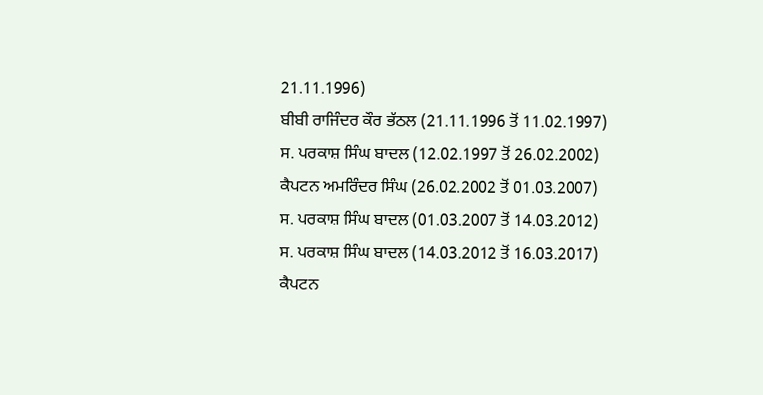21.11.1996)
ਬੀਬੀ ਰਾਜਿੰਦਰ ਕੌਰ ਭੱਠਲ (21.11.1996 ਤੋਂ 11.02.1997)
ਸ. ਪਰਕਾਸ਼ ਸਿੰਘ ਬਾਦਲ (12.02.1997 ਤੋਂ 26.02.2002)
ਕੈਪਟਨ ਅਮਰਿੰਦਰ ਸਿੰਘ (26.02.2002 ਤੋਂ 01.03.2007)
ਸ. ਪਰਕਾਸ਼ ਸਿੰਘ ਬਾਦਲ (01.03.2007 ਤੋਂ 14.03.2012)
ਸ. ਪਰਕਾਸ਼ ਸਿੰਘ ਬਾਦਲ (14.03.2012 ਤੋਂ 16.03.2017)
ਕੈਪਟਨ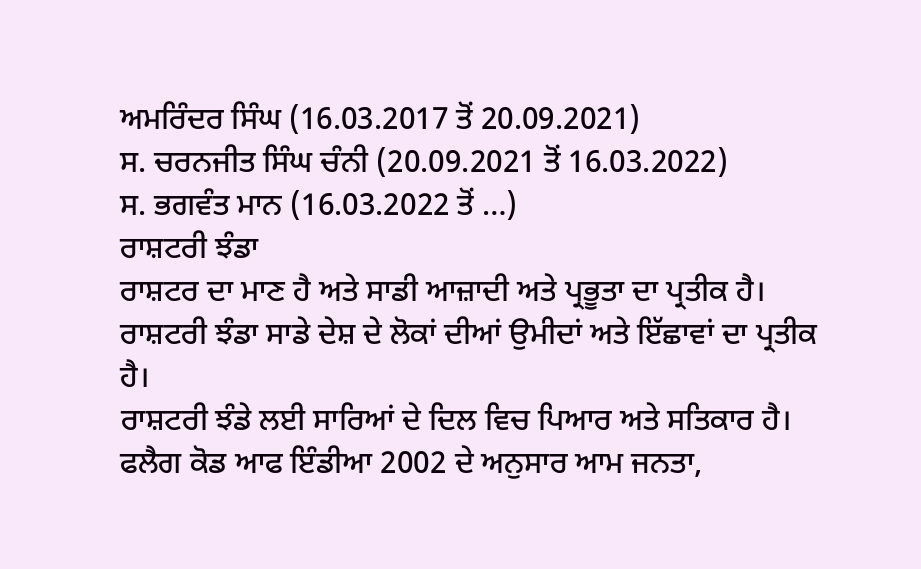ਅਮਰਿੰਦਰ ਸਿੰਘ (16.03.2017 ਤੋਂ 20.09.2021)
ਸ. ਚਰਨਜੀਤ ਸਿੰਘ ਚੰਨੀ (20.09.2021 ਤੋਂ 16.03.2022)
ਸ. ਭਗਵੰਤ ਮਾਨ (16.03.2022 ਤੋਂ …)
ਰਾਸ਼ਟਰੀ ਝੰਡਾ
ਰਾਸ਼ਟਰ ਦਾ ਮਾਣ ਹੈ ਅਤੇ ਸਾਡੀ ਆਜ਼ਾਦੀ ਅਤੇ ਪ੍ਰਭੂਤਾ ਦਾ ਪ੍ਰਤੀਕ ਹੈ।
ਰਾਸ਼ਟਰੀ ਝੰਡਾ ਸਾਡੇ ਦੇਸ਼ ਦੇ ਲੋਕਾਂ ਦੀਆਂ ਉਮੀਦਾਂ ਅਤੇ ਇੱਛਾਵਾਂ ਦਾ ਪ੍ਰਤੀਕ ਹੈ।
ਰਾਸ਼ਟਰੀ ਝੰਡੇ ਲਈ ਸਾਰਿਆਂ ਦੇ ਦਿਲ ਵਿਚ ਪਿਆਰ ਅਤੇ ਸਤਿਕਾਰ ਹੈ।
ਫਲੈਗ ਕੋਡ ਆਫ ਇੰਡੀਆ 2002 ਦੇ ਅਨੁਸਾਰ ਆਮ ਜਨਤਾ,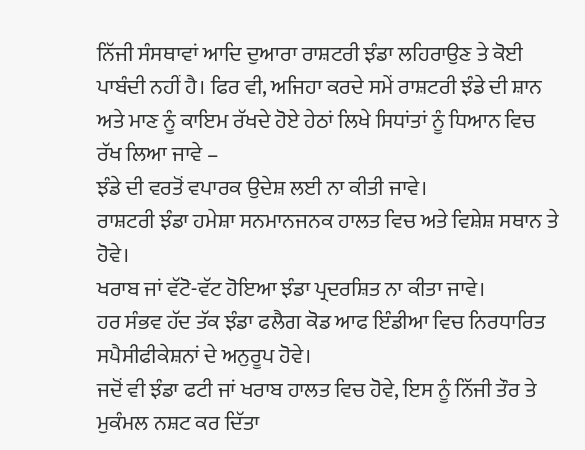ਨਿੱਜੀ ਸੰਸਥਾਵਾਂ ਆਦਿ ਦੁਆਰਾ ਰਾਸ਼ਟਰੀ ਝੰਡਾ ਲਹਿਰਾਉਣ ਤੇ ਕੋਈ ਪਾਬੰਦੀ ਨਹੀਂ ਹੈ। ਫਿਰ ਵੀ, ਅਜਿਹਾ ਕਰਦੇ ਸਮੇਂ ਰਾਸ਼ਟਰੀ ਝੰਡੇ ਦੀ ਸ਼ਾਨ ਅਤੇ ਮਾਣ ਨੂੰ ਕਾਇਮ ਰੱਖਦੇ ਹੋਏ ਹੇਠਾਂ ਲਿਖੇ ਸਿਧਾਂਤਾਂ ਨੂੰ ਧਿਆਨ ਵਿਚ ਰੱਖ ਲਿਆ ਜਾਵੇ –
ਝੰਡੇ ਦੀ ਵਰਤੋਂ ਵਪਾਰਕ ਉਦੇਸ਼ ਲਈ ਨਾ ਕੀਤੀ ਜਾਵੇ।
ਰਾਸ਼ਟਰੀ ਝੰਡਾ ਹਮੇਸ਼ਾ ਸਨਮਾਨਜਨਕ ਹਾਲਤ ਵਿਚ ਅਤੇ ਵਿਸ਼ੇਸ਼ ਸਥਾਨ ਤੇ ਹੋਵੇ।
ਖਰਾਬ ਜਾਂ ਵੱਟੋ-ਵੱਟ ਹੋਇਆ ਝੰਡਾ ਪ੍ਰਦਰਸ਼ਿਤ ਨਾ ਕੀਤਾ ਜਾਵੇ।
ਹਰ ਸੰਭਵ ਹੱਦ ਤੱਕ ਝੰਡਾ ਫਲੈਗ ਕੋਡ ਆਫ ਇੰਡੀਆ ਵਿਚ ਨਿਰਧਾਰਿਤ ਸਪੈਸੀਫੀਕੇਸ਼ਨਾਂ ਦੇ ਅਨੁਰੂਪ ਹੋਵੇ।
ਜਦੋਂ ਵੀ ਝੰਡਾ ਫਟੀ ਜਾਂ ਖਰਾਬ ਹਾਲਤ ਵਿਚ ਹੋਵੇ, ਇਸ ਨੂੰ ਨਿੱਜੀ ਤੌਰ ਤੇ ਮੁਕੰਮਲ ਨਸ਼ਟ ਕਰ ਦਿੱਤਾ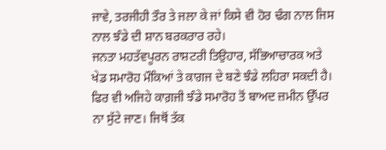ਜਾਵੇ, ਤਰਜੀਹੀ ਤੌਰ ਤੇ ਜਲਾ ਕੇ ਜਾਂ ਕਿਸੇ ਵੀ ਹੋਰ ਢੰਗ ਨਾਲ ਜਿਸ ਨਾਲ ਝੰਡੇ ਦੀ ਸ਼ਾਨ ਬਰਕਰਾਰ ਰਹੇ।
ਜਨਤਾ ਮਹਤੱਵਪੂਰਨ ਰਾਸ਼ਟਰੀ ਤਿਉਹਾਰ, ਸੱਭਿਆਚਾਰਕ ਅਤੇ ਖੇਡ ਸਮਾਰੋਹ ਮੌਕਿਆਂ ਤੇ ਕਾਗਜ ਦੇ ਬਣੇ ਝੰਡੇ ਲਹਿਰਾ ਸਕਦੀ ਹੈ। ਫਿਰ ਵੀ ਅਜਿਹੇ ਕਾਗ਼ਜੀ ਝੰਡੇ ਸਮਾਰੋਹ ਤੋਂ ਬਾਅਦ ਜ਼ਮੀਨ ਉੱਪਰ ਨਾ ਸੁੱਟੇ ਜਾਣ। ਜਿਥੋਂ ਤੱਕ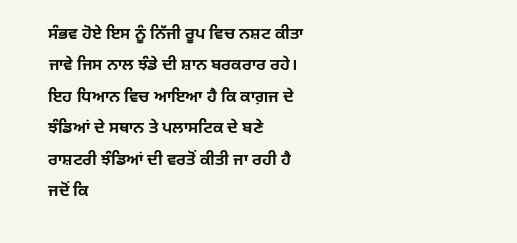ਸੰਭਵ ਹੋਏ ਇਸ ਨੂੰ ਨਿੱਜੀ ਰੂਪ ਵਿਚ ਨਸ਼ਟ ਕੀਤਾ ਜਾਵੇ ਜਿਸ ਨਾਲ ਝੰਡੇ ਦੀ ਸ਼ਾਨ ਬਰਕਰਾਰ ਰਹੇ।
ਇਹ ਧਿਆਨ ਵਿਚ ਆਇਆ ਹੈ ਕਿ ਕਾਗ਼ਜ ਦੇ ਝੰਡਿਆਂ ਦੇ ਸਥਾਨ ਤੇ ਪਲਾਸਟਿਕ ਦੇ ਬਣੇ ਰਾਸ਼ਟਰੀ ਝੰਡਿਆਂ ਦੀ ਵਰਤੋਂ ਕੀਤੀ ਜਾ ਰਹੀ ਹੈ ਜਦੋਂ ਕਿ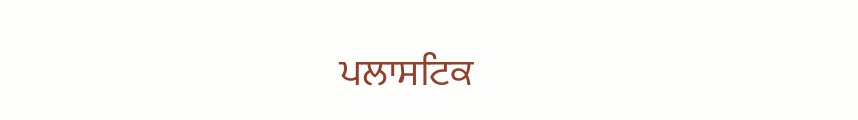ਪਲਾਸਟਿਕ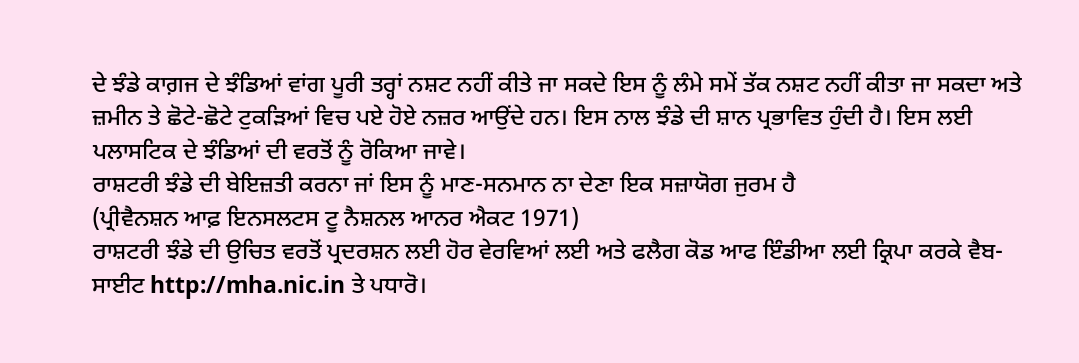ਦੇ ਝੰਡੇ ਕਾਗ਼ਜ ਦੇ ਝੰਡਿਆਂ ਵਾਂਗ ਪੂਰੀ ਤਰ੍ਹਾਂ ਨਸ਼ਟ ਨਹੀਂ ਕੀਤੇ ਜਾ ਸਕਦੇ ਇਸ ਨੂੰ ਲੰਮੇ ਸਮੇਂ ਤੱਕ ਨਸ਼ਟ ਨਹੀਂ ਕੀਤਾ ਜਾ ਸਕਦਾ ਅਤੇ ਜ਼ਮੀਨ ਤੇ ਛੋਟੇ-ਛੋਟੇ ਟੁਕੜਿਆਂ ਵਿਚ ਪਏ ਹੋਏ ਨਜ਼ਰ ਆਉਂਦੇ ਹਨ। ਇਸ ਨਾਲ ਝੰਡੇ ਦੀ ਸ਼ਾਨ ਪ੍ਰਭਾਵਿਤ ਹੁੰਦੀ ਹੈ। ਇਸ ਲਈ ਪਲਾਸਟਿਕ ਦੇ ਝੰਡਿਆਂ ਦੀ ਵਰਤੋਂ ਨੂੰ ਰੋਕਿਆ ਜਾਵੇ।
ਰਾਸ਼ਟਰੀ ਝੰਡੇ ਦੀ ਬੇਇਜ਼ਤੀ ਕਰਨਾ ਜਾਂ ਇਸ ਨੂੰ ਮਾਣ-ਸਨਮਾਨ ਨਾ ਦੇਣਾ ਇਕ ਸਜ਼ਾਯੋਗ ਜੁਰਮ ਹੈ
(ਪ੍ਰੀਵੈਨਸ਼ਨ ਆਫ਼ ਇਨਸਲਟਸ ਟੂ ਨੈਸ਼ਨਲ ਆਨਰ ਐਕਟ 1971)
ਰਾਸ਼ਟਰੀ ਝੰਡੇ ਦੀ ਉਚਿਤ ਵਰਤੋਂ ਪ੍ਰਦਰਸ਼ਨ ਲਈ ਹੋਰ ਵੇਰਵਿਆਂ ਲਈ ਅਤੇ ਫਲੈਗ ਕੋਡ ਆਫ ਇੰਡੀਆ ਲਈ ਕ੍ਰਿਪਾ ਕਰਕੇ ਵੈਬ-ਸਾਈਟ http://mha.nic.in ਤੇ ਪਧਾਰੋ।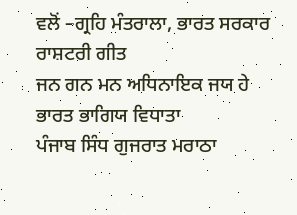ਵਲੋਂ –ਗ੍ਰਹਿ ਮੰਤਰਾਲਾ, ਭਾਰਤ ਸਰਕਾਰ
ਰਾਸ਼ਟਰੀ ਗੀਤ
ਜਨ ਗਨ ਮਨ ਅਧਿਨਾਇਕ ਜਯ ਹੇ
ਭਾਰਤ ਭਾਗਿਯ ਵਿਧਾਤਾ
ਪੰਜਾਬ ਸਿੰਧ ਗੁਜਰਾਤ ਮਰਾਠਾ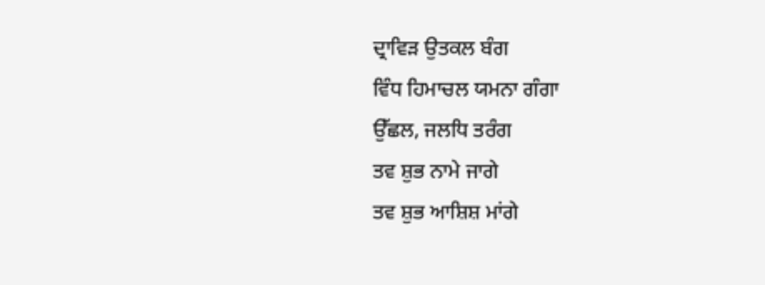ਦ੍ਰਾਵਿਡ਼ ਉਤਕਲ ਬੰਗ
ਵਿੰਧ ਹਿਮਾਚਲ ਯਮਨਾ ਗੰਗਾ
ਉੱਛਲ, ਜਲਧਿ ਤਰੰਗ
ਤਵ ਸ਼ੁਭ ਨਾਮੇ ਜਾਗੇ
ਤਵ ਸ਼ੁਭ ਆਸ਼ਿਸ਼ ਮਾਂਗੇ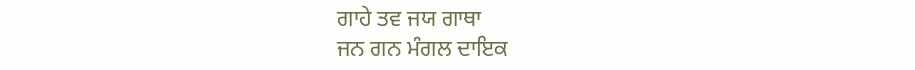ਗਾਹੇ ਤਵ ਜਯ ਗਾਥਾ
ਜਨ ਗਨ ਮੰਗਲ ਦਾਇਕ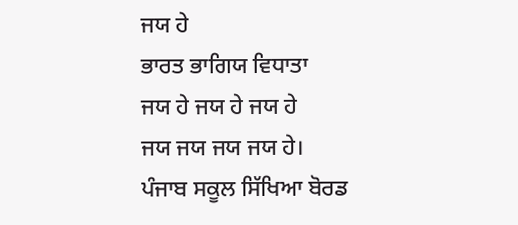ਜਯ ਹੇ
ਭਾਰਤ ਭਾਗਿਯ ਵਿਧਾਤਾ
ਜਯ ਹੇ ਜਯ ਹੇ ਜਯ ਹੇ
ਜਯ ਜਯ ਜਯ ਜਯ ਹੇ।
ਪੰਜਾਬ ਸਕੂਲ ਸਿੱਖਿਆ ਬੋਰਡ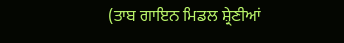(ਤਾਬ ਗਾਇਨ ਮਿਡਲ ਸ਼੍ਰੇਣੀਆਂ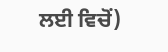ਲਈ ਵਿਚੋਂ)